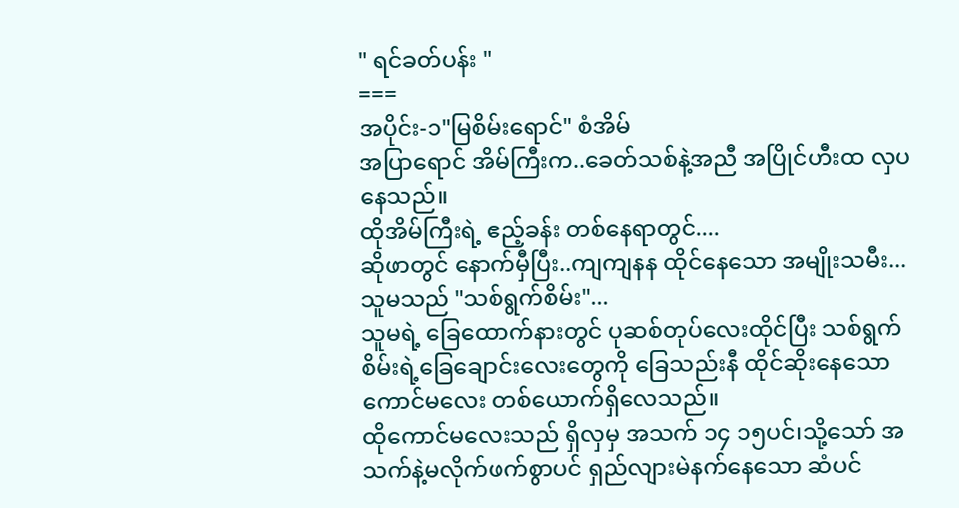" ရင်ခတ်ပန်း "
===
အပိုင်း-၁"မြစိမ်းရောင်" စံအိမ်
အပြာရောင် အိမ်ကြီးက..ခေတ်သစ်နဲ့အညီ အပြိုင်ဟီးထ လှပနေသည်။
ထိုအိမ်ကြီးရဲ့ ဧည့်ခန်း တစ်နေရာတွင်....
ဆိုဖာတွင် နောက်မှီပြီး..ကျကျနန ထိုင်နေသော အမျိုးသမီး...
သူမသည် "သစ်ရွက်စိမ်း"...
သူမရဲ့ ခြေထောက်နားတွင် ပုဆစ်တုပ်လေးထိုင်ပြီး သစ်ရွက်စိမ်းရဲ့ခြေချောင်းလေးတွေကို ခြေသည်းနီ ထိုင်ဆိုးနေသော ကောင်မလေး တစ်ယောက်ရှိလေသည်။
ထိုကောင်မလေးသည် ရှိလှမှ အသက် ၁၄ ၁၅ပင်၊သို့သော် အသက်နဲ့မလိုက်ဖက်စွာပင် ရှည်လျားမဲနက်နေသော ဆံပင်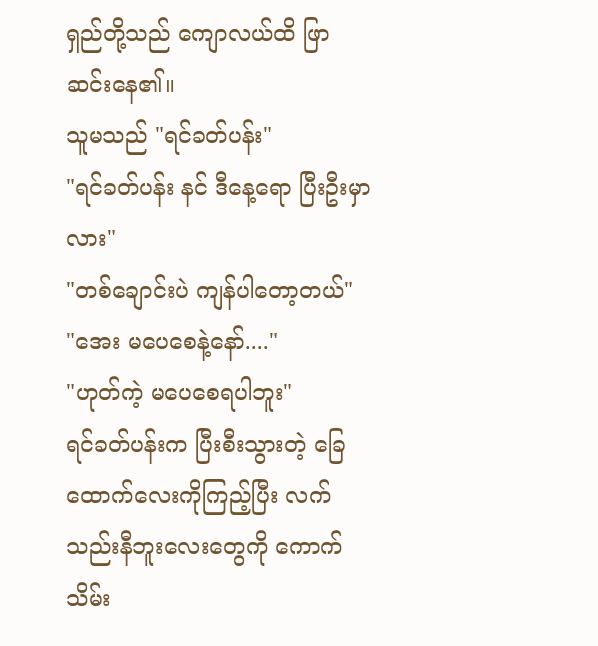ရှည်တို့သည် ကျောလယ်ထိ ဖြာဆင်းနေ၏။
သူမသည် "ရင်ခတ်ပန်း"
"ရင်ခတ်ပန်း နင် ဒီနေ့ရော ပြီးဦးမှာလား"
"တစ်ချောင်းပဲ ကျန်ပါတော့တယ်"
"အေး မပေစေနဲ့နော်...."
"ဟုတ်ကဲ့ မပေစေရပါဘူး"
ရင်ခတ်ပန်းက ပြီးစီးသွားတဲ့ ခြေထောက်လေးကိုကြည့်ပြီး လက်သည်းနီဘူးလေးတွေကို ကောက်သိမ်း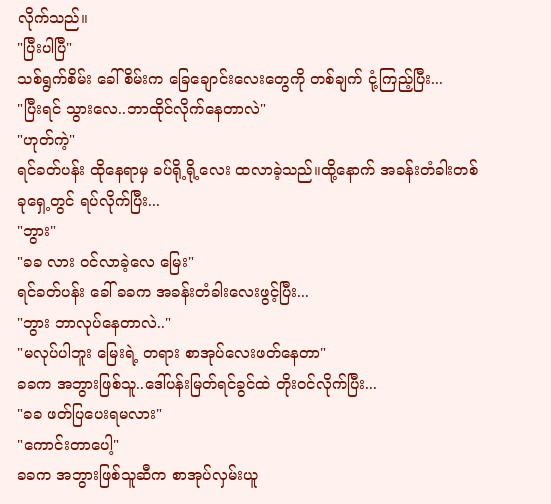လိုက်သည်။
"ပြီးပါပြီ"
သစ်ရွက်စိမ်း ခေါ် စိမ်းက ခြေချောင်းလေးတွေကို တစ်ချက် ငုံ့ကြည့်ပြီး...
"ပြီးရင် သွားလေ..ဘာထိုင်လိုက်နေတာလဲ"
"ဟုတ်ကဲ့"
ရင်ခတ်ပန်း ထိုနေရာမှ ခပ်ရို့ရို့လေး ထလာခဲ့သည်။ထို့နောက် အခန်းတံခါးတစ်ခုရှေ့တွင် ရပ်လိုက်ပြီး...
"ဘွား"
"ခခ လား ဝင်လာခဲ့လေ မြေး"
ရင်ခတ်ပန်း ခေါ် ခခက အခန်းတံခါးလေးဖွင့်ပြီး...
"ဘွား ဘာလုပ်နေတာလဲ.."
"မလုပ်ပါဘူး မြေးရဲ့ တရား စာအုပ်လေးဖတ်နေတာ"
ခခက အဘွားဖြစ်သူ..ဒေါ်ပန်းမြတ်ရင်ခွင်ထဲ တိုးဝင်လိုက်ပြီး...
"ခခ ဖတ်ပြပေးရမလား"
"ကောင်းတာပေါ့"
ခခက အဘွားဖြစ်သူဆီက စာအုပ်လှမ်းယူ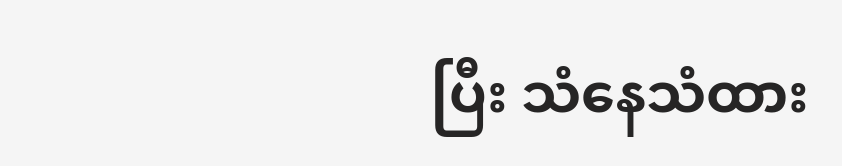ပြီး သံနေသံထား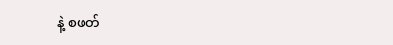နဲ့ စဖတ်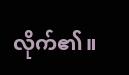လိုက်၏။